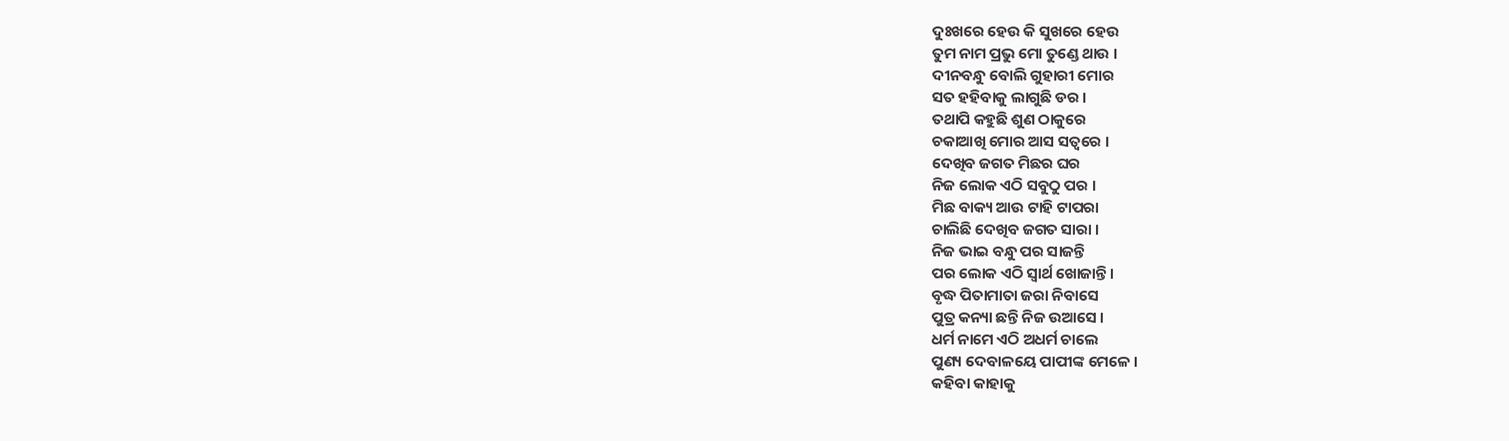ଦୁଃଖରେ ହେଉ କି ସୁଖରେ ହେଉ
ତୁମ ନାମ ପ୍ରଭୁ ମୋ ତୁଣ୍ଡେ ଥାଉ ।
ଦୀନବନ୍ଧୁ ବୋଲି ଗୁହାରୀ ମୋର
ସତ ହହିବାକୁ ଲାଗୁଛି ଡର ।
ତଥାପି କହୁଛି ଶୁଣ ଠାକୁରେ
ଚକାଆଖି ମୋର ଆସ ସତ୍ୱରେ ।
ଦେଖିବ ଜଗତ ମିଛର ଘର
ନିଜ ଲୋକ ଏଠି ସବୁଠୁ ପର ।
ମିଛ ବାକ୍ୟ ଆଉ ଟାହି ଟାପରା
ଚାଲିଛି ଦେଖିବ ଜଗତ ସାରା ।
ନିଜ ଭାଇ ବନ୍ଧୁ ପର ସାଜନ୍ତି
ପର ଲୋକ ଏଠି ସ୍ୱାର୍ଥ ଖୋଜାନ୍ତି ।
ବୃଦ୍ଧ ପିତାମାତା ଜରା ନିବାସେ
ପୁତ୍ର କନ୍ୟା ଛନ୍ତି ନିଜ ଉଆସେ ।
ଧର୍ମ ନାମେ ଏଠି ଅଧର୍ମ ଚାଲେ
ପୁଣ୍ୟ ଦେବାଳୟେ ପାପୀଙ୍କ ମେଳେ ।
କହିବା କାହାକୁ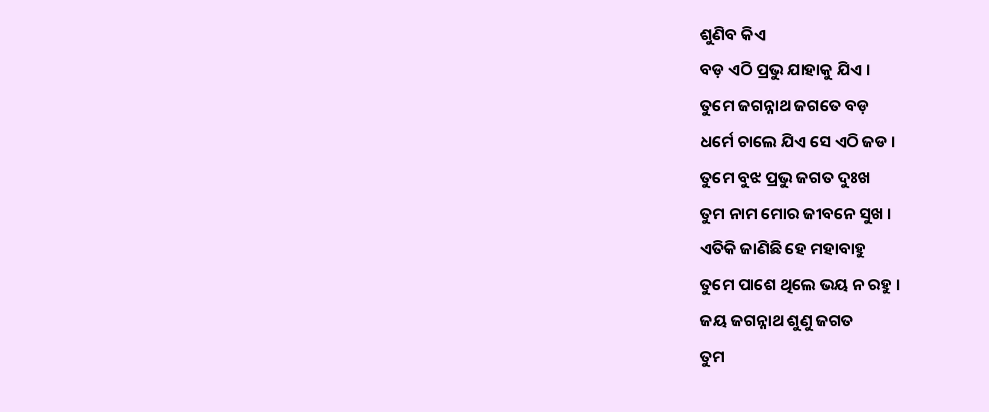ଶୁଣିବ କିଏ
ବଡ଼ ଏଠି ପ୍ରଭୁ ଯାହାକୁ ଯିଏ ।
ତୁମେ ଜଗନ୍ନାଥ ଜଗତେ ବଡ଼
ଧର୍ମେ ଚାଲେ ଯିଏ ସେ ଏଠି ଜଡ ।
ତୁମେ ବୁଝ ପ୍ରଭୁ ଜଗତ ଦୁଃଖ
ତୁମ ନାମ ମୋର ଜୀବନେ ସୁଖ ।
ଏତିକି ଜାଣିଛି ହେ ମହାବାହୁ
ତୁମେ ପାଶେ ଥିଲେ ଭୟ ନ ରହୁ ।
ଜୟ ଜଗନ୍ନାଥ ଶୁଣୁ ଜଗତ
ତୁମ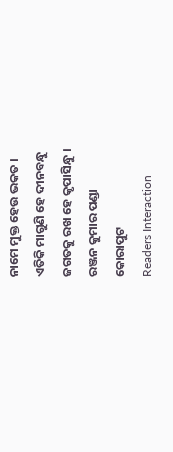ନାମେ ମୁକ୍ତ ହେଉ ଭକତ ।
ଏତିକି ମାଗୁଣି ହେ ଦୀନବନ୍ଧୁ
ଜଗତକୁ ରଖ ହେ କୃପାସିନ୍ଧୁ ।
ରଞ୍ଜନ କୁମାର ପଣ୍ଡା
କୋରାପୁଟ
Readers Interaction